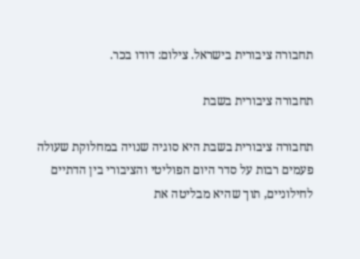תחבורה ציבורית בישראל. צילום: דודו בכר.

תחבורה ציבורית בשבת

תחבורה ציבורית בשבת היא סוגיה שנויה במחלוקת שעולה פעמים רבות על סדר היום הפוליטי והציבורי בין הדתיים לחילוניים, תוך שהיא מבליטה את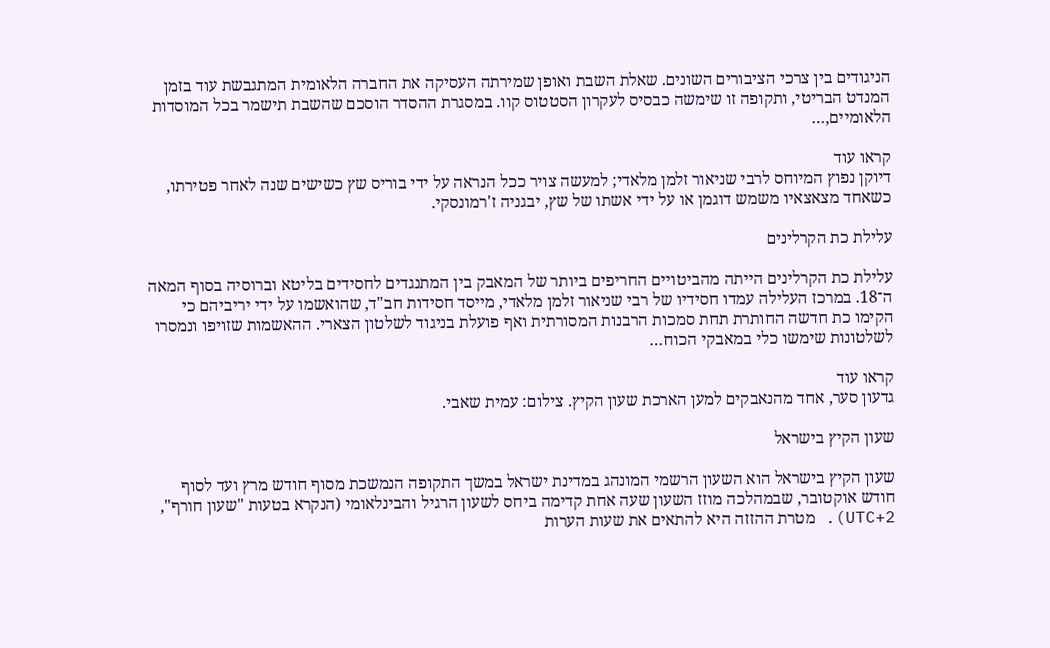הניגודים בין צרכי הציבורים השונים. שאלת השבת ואופן שמירתה העסיקה את החברה הלאומית המתגבשת עוד בזמן המנדט הבריטי, ותקופה זו שימשה כבסיס לעקרון הסטטוס קוו. במסגרת ההסדר הוסכם שהשבת תישמר בכל המוסדות הלאומיים,…

קראו עוד
דיוקן נפוץ המיוחס לרבי שניאור זלמן מלאדי; למעשה צויר ככל הנראה על ידי בוריס שץ כשישים שנה לאחר פטירתו, כשאחד מצאצאיו משמש דוגמן או על ידי אשתו של שץ, יבגניה ז'רמונסקי.

עלילת כת הקרלינים

עלילת כת הקרלינים הייתה מהביטויים החריפים ביותר של המאבק בין המתנגדים לחסידים בליטא וברוסיה בסוף המאה ה־18. במרכז העלילה עמדו חסידיו של רבי שניאור זלמן מלאדי, מייסד חסידות חב"ד, שהואשמו על ידי יריביהם כי הקימו כת חדשה החותרת תחת סמכות הרבנות המסורתית ואף פועלת בניגוד לשלטון הצארי. ההאשמות שזויפו ונמסרו לשלטונות שימשו כלי במאבקי הכוח…

קראו עוד
גדעון סער, אחד מהנאבקים למען הארכת שעון הקיץ. צילום: עמית שאבי.

שעון הקיץ בישראל

שעון הקיץ בישראל הוא השעון הרשמי המונהג במדינת ישראל במשך התקופה הנמשכת מסוף חודש מרץ ועד לסוף חודש אוקטובר, שבמהלכה מוזז השעון שעה אחת קדימה ביחס לשעון הרגיל והבינלאומי (הנקרא בטעות "שעון חורף", UTC+2). מטרת ההזזה היא להתאים את שעות הערות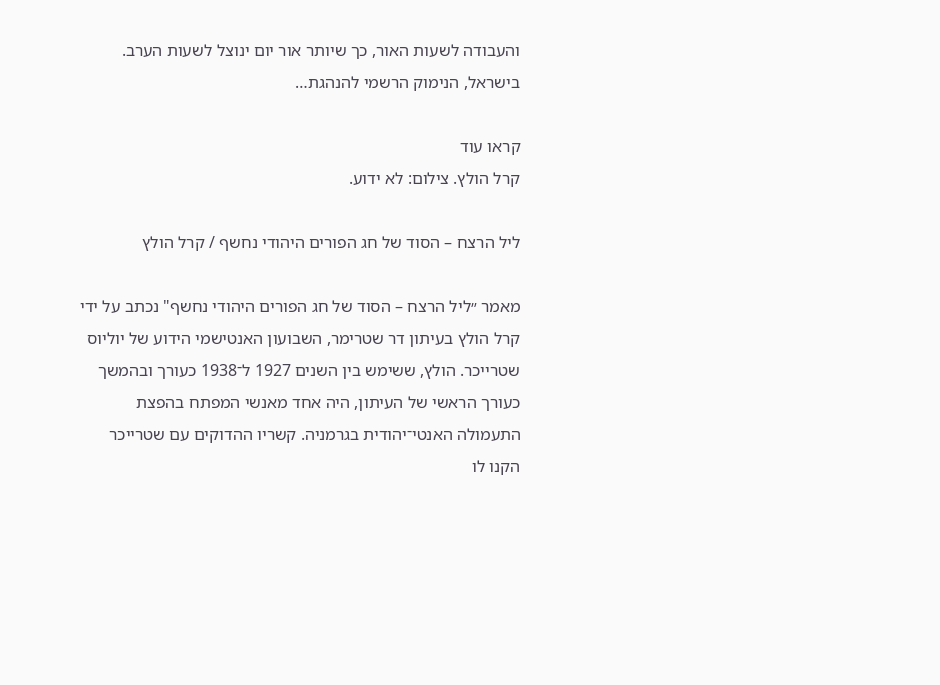והעבודה לשעות האור, כך שיותר אור יום ינוצל לשעות הערב. בישראל, הנימוק הרשמי להנהגת…

קראו עוד
קרל הולץ. צילום: לא ידוע.

ליל הרצח – הסוד של חג הפורים היהודי נחשף / קרל הולץ

מאמר ״ליל הרצח – הסוד של חג הפורים היהודי נחשף" נכתב על ידי קרל הולץ בעיתון דר שטרימר, השבועון האנטישמי הידוע של יוליוס שטרייכר. הולץ, ששימש בין השנים 1927 ל־1938 כעורך ובהמשך כעורך הראשי של העיתון, היה אחד מאנשי המפתח בהפצת התעמולה האנטי־יהודית בגרמניה. קשריו ההדוקים עם שטרייכר הקנו לו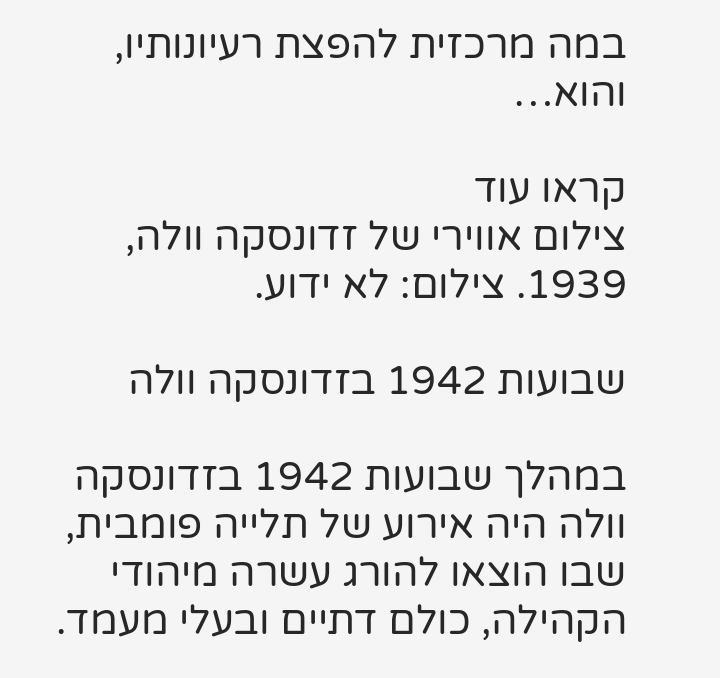במה מרכזית להפצת רעיונותיו, והוא…

קראו עוד
צילום אווירי של זדונסקה וולה, 1939. צילום: לא ידוע.

שבועות 1942 בזדונסקה וולה

במהלך שבועות 1942 בזדונסקה וולה היה אירוע של תלייה פומבית, שבו הוצאו להורג עשרה מיהודי הקהילה, כולם דתיים ובעלי מעמד.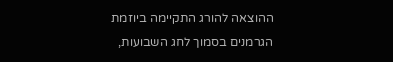ההוצאה להורג התקיימה ביוזמת הגרמנים בסמוך לחג השבועות,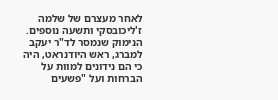לאחר מעצרם של שלמה ז'ליכובסקי ותשעה נוספים. הנימוק שנמסר לד"ר יעקב למברג, ראש היודנראט, היה כי הם נידונים למוות על הברחות ועל "פשעים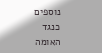נוספים כנגד האומה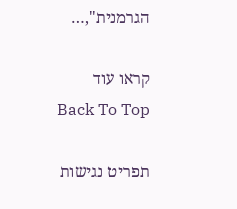הגרמנית",…

קראו עוד
Back To Top

תפריט נגישות